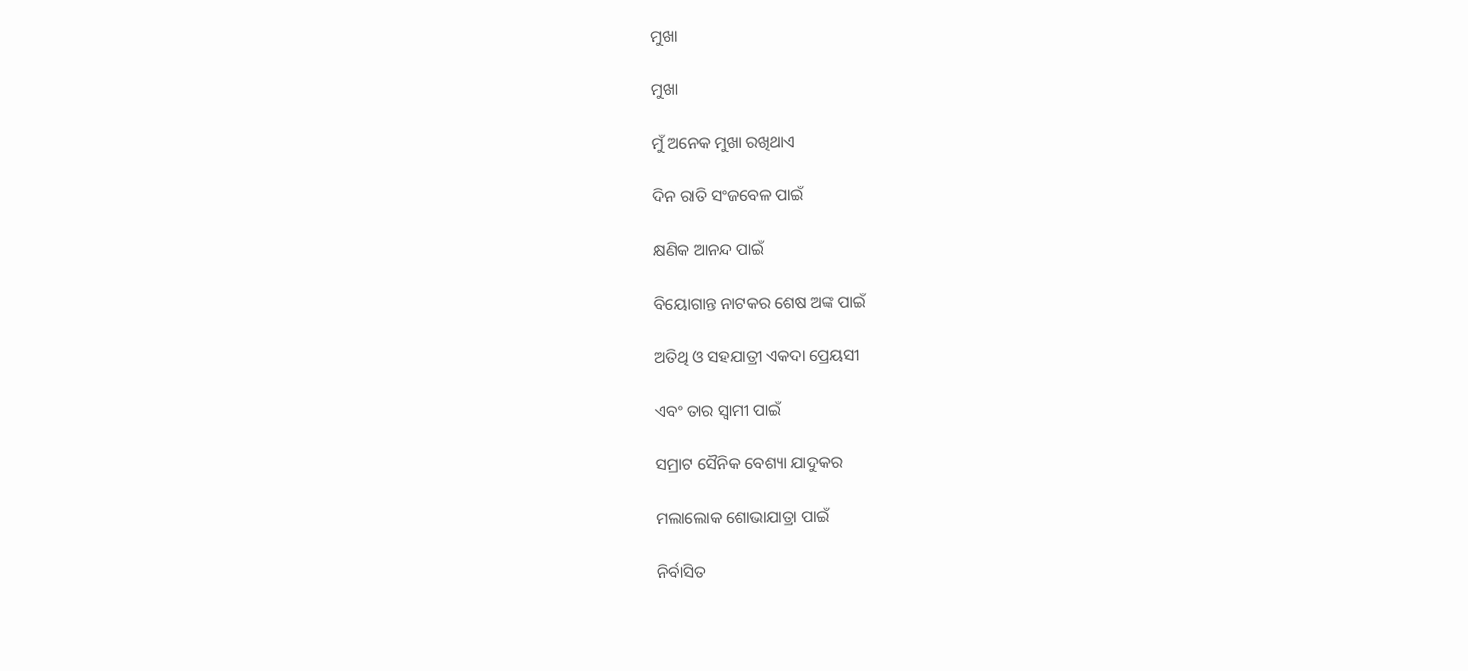ମୁଖା

ମୁଖା

ମୁଁ ଅନେକ ମୁଖା ରଖିଥାଏ

ଦିନ ରାତି ସଂଜବେଳ ପାଇଁ

କ୍ଷଣିକ ଆନନ୍ଦ ପାଇଁ

ବିୟୋଗାନ୍ତ ନାଟକର ଶେଷ ଅଙ୍କ ପାଇଁ

ଅତିଥି ଓ ସହଯାତ୍ରୀ ଏକଦା ପ୍ରେୟସୀ

ଏବଂ ତାର ସ୍ଵାମୀ ପାଇଁ

ସମ୍ରାଟ ସୈନିକ ବେଶ୍ୟା ଯାଦୁକର

ମଲାଲୋକ ଶୋଭାଯାତ୍ରା ପାଇଁ

ନିର୍ବାସିତ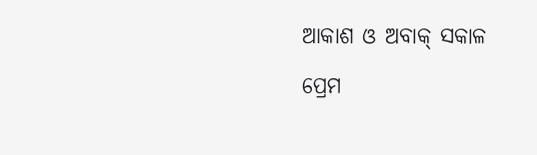ଆକାଶ ଓ ଅବାକ୍ ସକାଳ

ପ୍ରେମ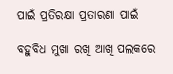ପାଇଁ ପ୍ରତିରକ୍ଷା ପ୍ରତାରଣା ପାଇଁ

ବହୁବିଧ ମୁଖା ରଖି ଆଖି ପଲକରେ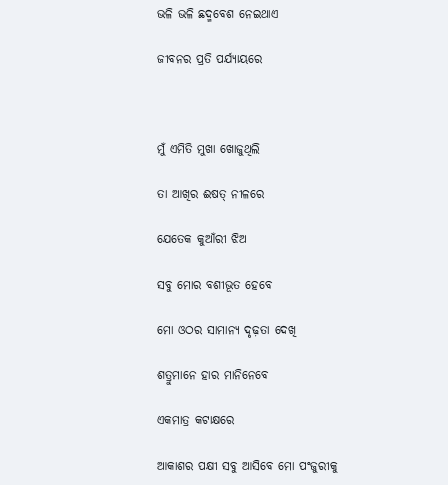ଭଳି ଭଳି ଛଦ୍ମବେଶ ନେଇଥାଏ

ଜୀବନର ପ୍ରତି ପର୍ଯ୍ୟାୟରେ



ମୁଁ ଏମିତି ମୁଖା ଖୋଜୁଥିଲି

ତା ଆଖିର ଈଷତ୍ ନୀଳରେ

ଯେତେକ କୁଆଁରୀ ଝିଅ

ସବୁ ମୋର ବଶୀଭୂତ ହେବେ

ମୋ ଓଠର ସାମାନ୍ୟ ଦୃଢ଼ତା ଦେଖି

ଶତ୍ରୁମାନେ ହାର ମାନିନେବେ

ଏକମାତ୍ର କଟାକ୍ଷରେ

ଆକାଶର ପକ୍ଷୀ ସବୁ ଆସିବେ ମୋ ପଂଜୁରୀକୁ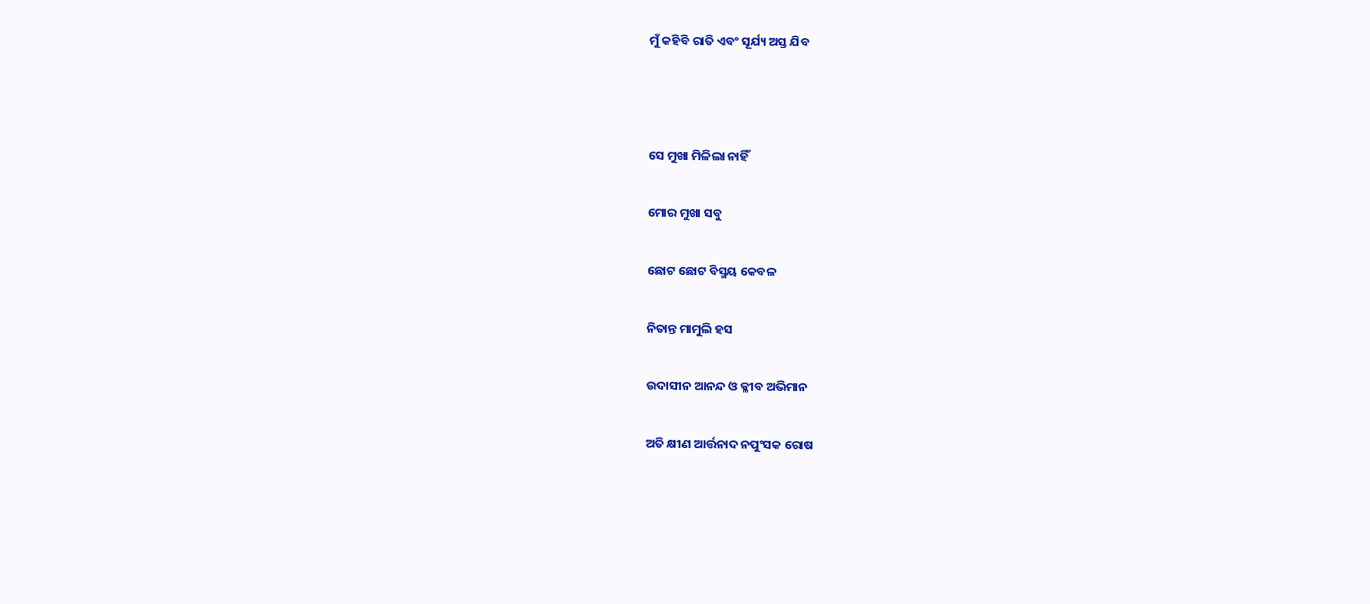ମୁଁ କହିବି ରାତି ଏବଂ ସୂର୍ଯ୍ୟ ଅସ୍ତ ଯିବ



ସେ ମୁଖା ମିଳିଲା ନାହିଁ

ମୋର ମୁଖା ସବୁ

ଛୋଟ ଛୋଟ ବିସ୍ମୟ କେବଳ

ନିତାନ୍ତ ମାମୁଲି ହସ

ଉଦାସୀନ ଆନନ୍ଦ ଓ କ୍ଳୀବ ଅଭିମାନ

ଅତି କ୍ଷୀଣ ଆର୍ତ୍ତନାଦ ନପୁଂସକ ରୋଷ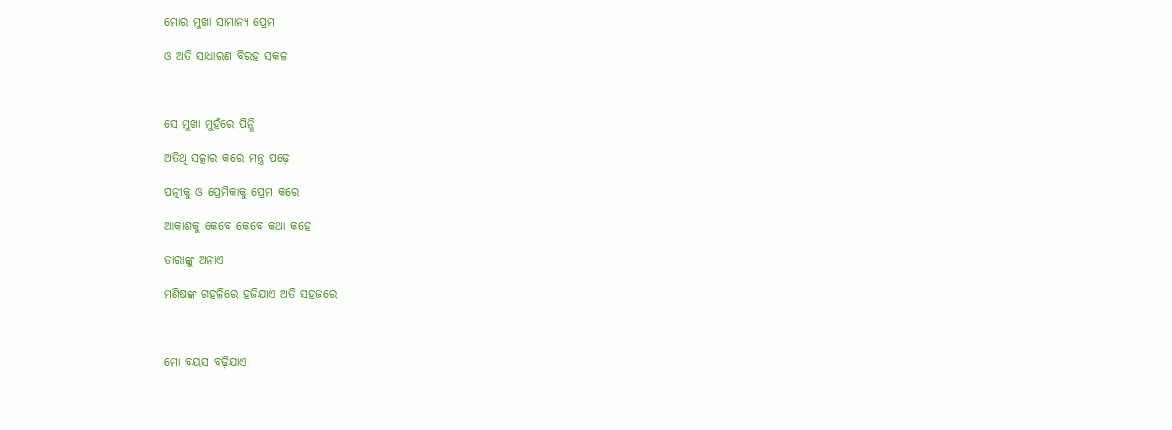ମୋର ମୁଖା ସାମାନ୍ୟ ପ୍ରେମ

ଓ ଅତି ସାଧାରଣ ବିରହ ସକଳ



ସେ ମୁଖା ମୁହଁରେ ପିନ୍ଧି

ଅତିଥି ସତ୍କାର କରେ ମନ୍ତ୍ର ପଢ଼େ

ପତ୍ନୀକୁ ଓ ପ୍ରେମିକାକୁ ପ୍ରେମ କରେ

ଆକାଶକୁ କେବେ କେବେ କଥା କହେ

ତାରାଙ୍କୁ ଅନାଏ

ମଣିଷଙ୍କ ଗହଳିରେ ହଜିଯାଏ ଅତି ସହଜରେ



ମୋ ବୟସ ବଢ଼ିଯାଏ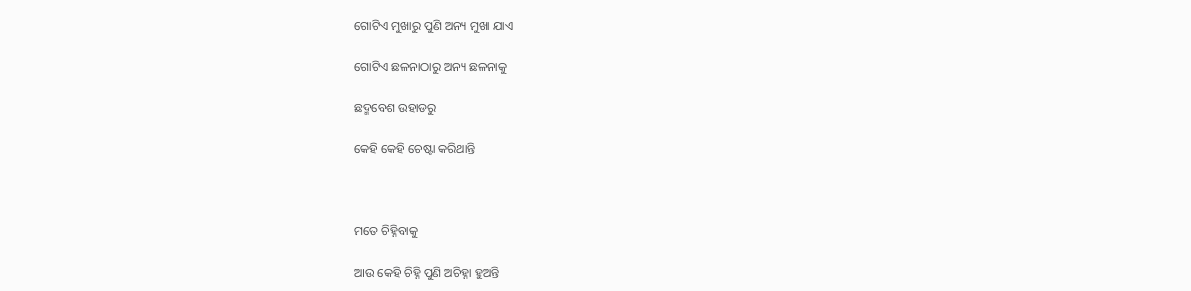ଗୋଟିଏ ମୁଖାରୁ ପୁଣି ଅନ୍ୟ ମୁଖା ଯାଏ

ଗୋଟିଏ ଛଳନାଠାରୁ ଅନ୍ୟ ଛଳନାକୁ

ଛଦ୍ମବେଶ ଉହାଡରୁ

କେହି କେହି ଚେଷ୍ଟା କରିଥାନ୍ତି



ମତେ ଚିହ୍ନିବାକୁ

ଆଉ କେହି ଚିହ୍ନି ପୁଣି ଅଚିହ୍ନା ହୁଅନ୍ତି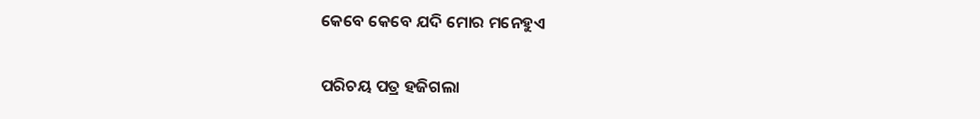କେବେ କେବେ ଯଦି ମୋର ମନେହୁଏ

ପରିଚୟ ପତ୍ର ହଜିଗଲା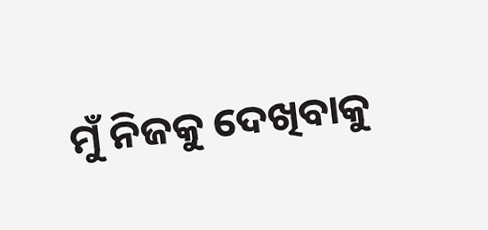ମୁଁ ନିଜକୁ ଦେଖିବାକୁ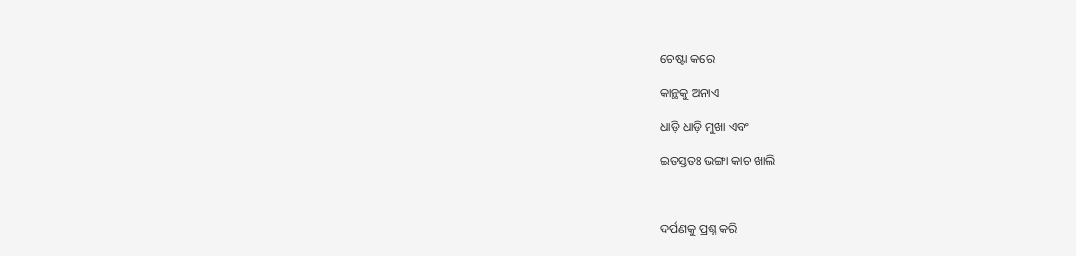ଚେଷ୍ଟା କରେ

କାନ୍ଥକୁ ଅନାଏ

ଧାଡ଼ି ଧାଡ଼ି ମୁଖା ଏବଂ

ଇତସ୍ତତଃ ଭଙ୍ଗା କାଚ ଖାଲି



ଦର୍ପଣକୁ ପ୍ରଶ୍ନ କରି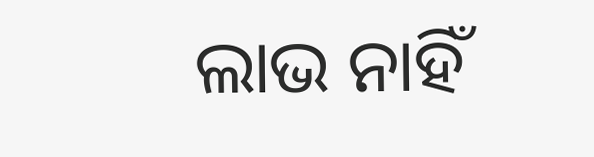ଲାଭ ନାହିଁ